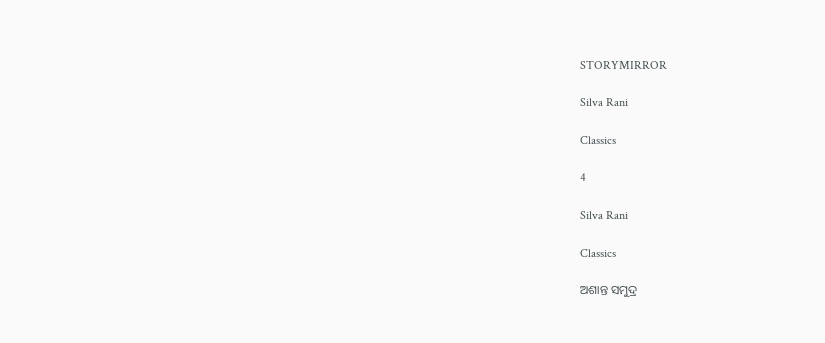STORYMIRROR

Silva Rani

Classics

4

Silva Rani

Classics

ଅଶାନ୍ତ ସମୁଦ୍ର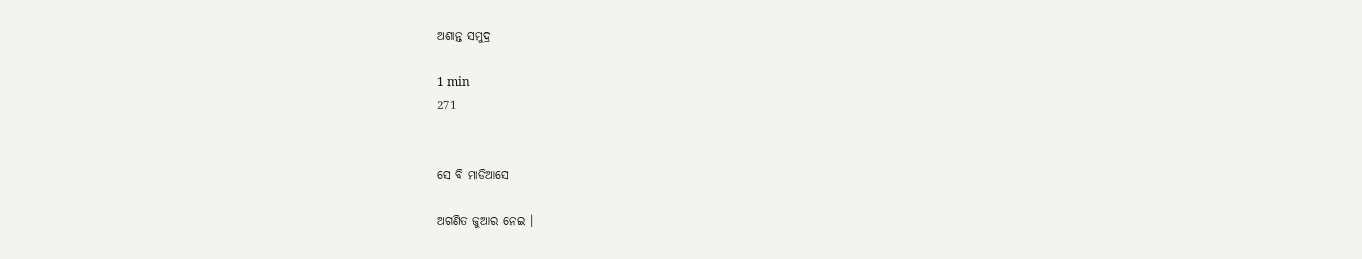ଅଶାନ୍ତ ସମୁଦ୍ର

1 min
271


ସେ ବି ମାଡିଆସେ

ଅଗଣିତ ଜୁଆର ନେଇ ।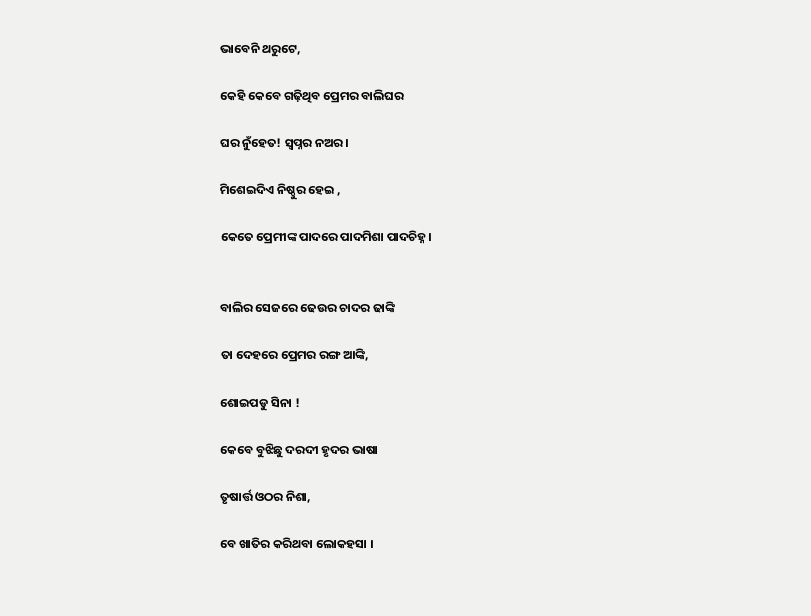ଭାବେନି ଥରୁଟେ,

କେହି କେବେ ଗଢ଼ିଥିବ ପ୍ରେମର ବାଲିଘର

ଘର ନୁଁହେତ! ସ୍ୱପ୍ନର ନଅର।

ମିଶେଇଦିଏ ନିଷ୍ଠୁର ହେଇ ,

କେତେ ପ୍ରେମୀଙ୍କ ପାଦରେ ପାଦମିଶା ପାଦଚିହ୍ନ।


ବାଲିର ସେଜରେ ଢେଉର ଚାଦର ଢାଙ୍କି

ତା ଦେହରେ ପ୍ରେମର ରଙ୍ଗ ଆଙ୍କି,

ଶୋଇପଡୁ ସିନା !

କେବେ ବୁଝିଛୁ ଦରଦୀ ହୃଦର ଭାଷା

ତୃଷାର୍ତ୍ତ ଓଠର ନିଶା,

ବେ ଖାତିର କରିଥବା ଲୋକହସା ।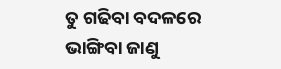ତୁ ଗଢିବା ବଦଳରେ ଭାଙ୍ଗିବା ଜାଣୁ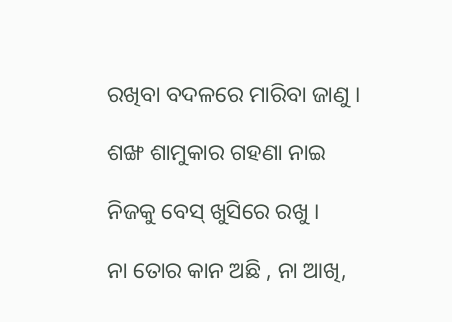ରଖିବା ବଦଳରେ ମାରିବା ଜାଣୁ ।

ଶଙ୍ଖ ଶାମୁକାର ଗହଣା ନାଇ

ନିଜକୁ ବେସ୍‌ ଖୁସିରେ ରଖୁ ।

ନା ତୋର କାନ ଅଛି , ନା ଆଖି,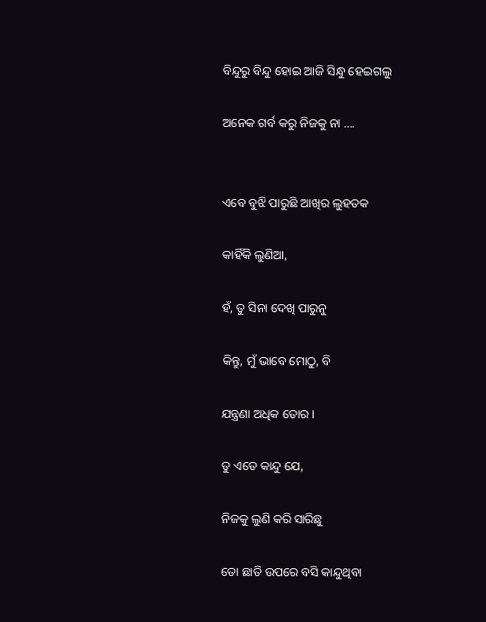ବିନ୍ଦୁରୁ ବିନ୍ଦୁ ହୋଇ ଆଜି ସିନ୍ଧୁ ହେଇଗଲୁ

ଅନେକ ଗର୍ବ କରୁ ନିଜକୁ ନା ....


ଏବେ ବୁଝି ପାରୁଛି ଆଖିର ଲୁହତକ

କାହିଁକି ଲୁଣିଆ,

ହଁ, ତୁ ସିନା ଦେଖି ପାରୁନୁ

କିନ୍ତୁ, ମୁଁ ଭାବେ ମୋଠୁ, ବି

ଯନ୍ତ୍ରଣା ଅଧିକ ତୋର ।

ତୁ ଏତେ କାନ୍ଦୁ ଯେ,

ନିଜକୁ ଲୁଣି କରି ସାରିଛୁ

ତୋ ଛାତି ଉପରେ ବସି କାନ୍ଦୁଥିବା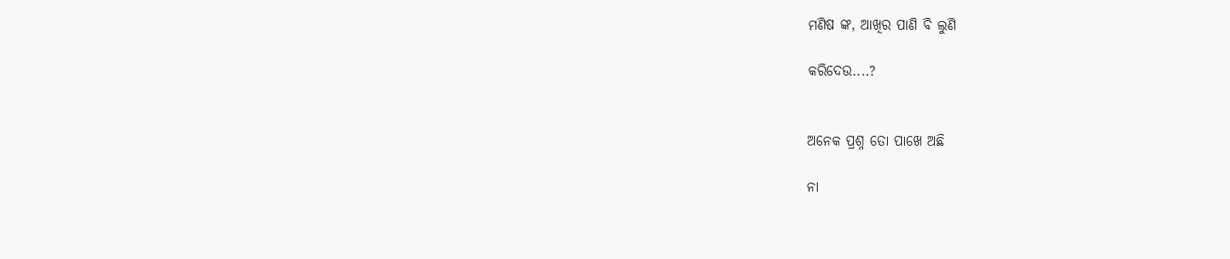ମଣିଷ ଙ୍କ, ଆଖିର ପାଣି ବି ଲୁଣି

କରିଦେଉ....?


ଅନେକ ପ୍ରଶ୍ନ ତୋ ପାଖେ ଅଛି

ନା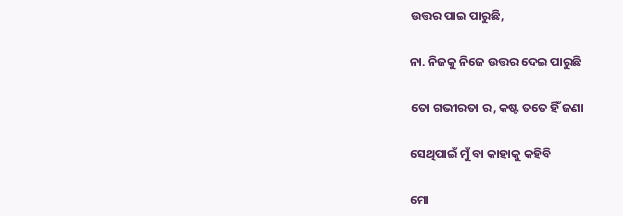ଉତ୍ତର ପାଇ ପାରୁଛି,

ନା. ନିଜକୁ ନିଜେ ଉତ୍ତର ଦେଇ ପାରୁଛି

ତୋ ଗଭୀରତା ର, କଷ୍ଟ ତତେ ହିଁ ଜଣା

ସେଥିପାଇଁ ମୁଁ ବା କାହାକୁ କହିବି

ମୋ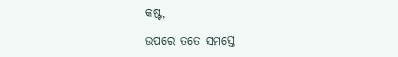କଷ୍ଟ,

ଉପରେ ତତେ ସମସ୍ତେ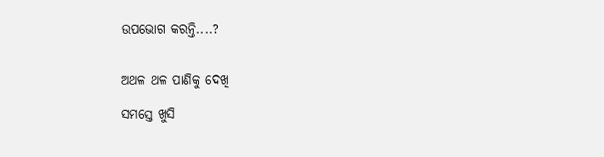ଉପଭୋଗ କରନ୍ତି....?


ଅଥଳ ଥଳ ପାଣିକୁ ଦେଖି

ସମସ୍ତେ ଖୁସି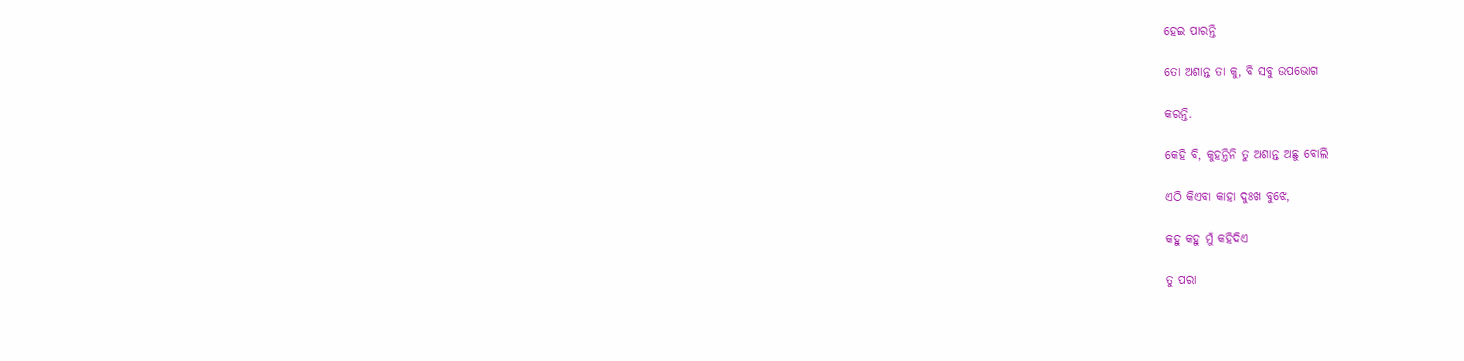ହେଇ ପାରନ୍ତି

ତୋ ଅଶାନ୍ତ ତା କୁ, ବି ସବୁ ଉପଭୋଗ

କରନ୍ତି.

କେହି ବି, କୁହନ୍ତିନି ତୁ ଅଶାନ୍ତ ଅଛୁ ବୋଲି

ଏଠି କିଏବା କାହା ଦୁଃଖ ବୁଝେ,

କହୁ କହୁ ମୁଁ କହିଦିଏ

ତୁ ପରା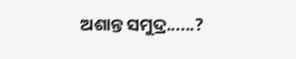ଅଶାନ୍ତ ସମୁଦ୍ର......?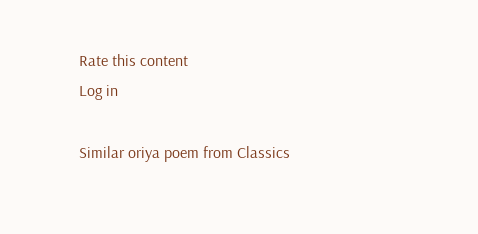Rate this content
Log in

Similar oriya poem from Classics